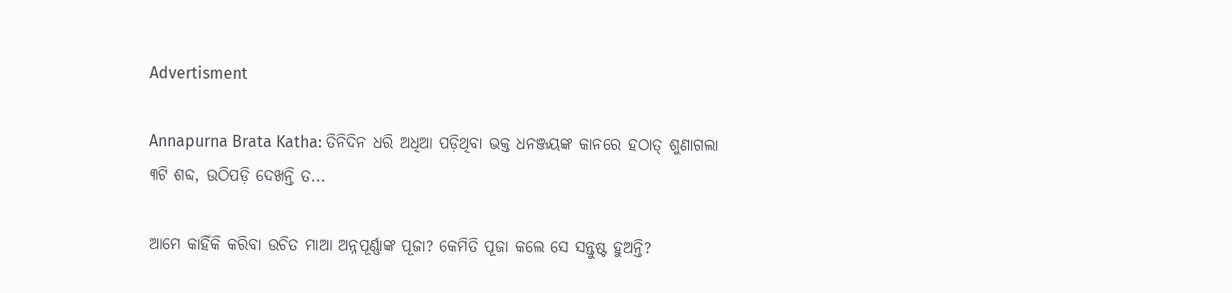Advertisment

Annapurna Brata Katha: ତିନିଦିନ ଧରି ଅଧିଆ ପଡ଼ିଥିବା ଭକ୍ତ ଧନଞ୍ଜୟଙ୍କ କାନରେ ହଠାତ୍ ଶୁଣାଗଲା ୩ଟି ଶବ୍ଦ, ଉଠିପଡ଼ି ଦେଖନ୍ତି ତ...

ଆମେ କାହିଁକି କରିବା ଉଚିତ ମାଆ ଅନ୍ନପୂର୍ଣ୍ଣାଙ୍କ ପୂଜା? କେମିତି ପୂଜା କଲେ ସେ ସନ୍ତୁଷ୍ଟ ହୁଅନ୍ତି?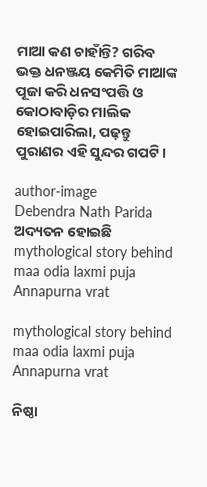ମାଆ କଣ ଚାହାଁନ୍ତି? ଗରିବ ଭକ୍ତ ଧନଞ୍ଜୟ କେମିତି ମାଆଙ୍କ ପୂଜା କରି ଧନସଂପତ୍ତି ଓ କୋଠାବାଡ଼ିର ମାଲିକ ହୋଇପାରିଲା, ପଢ଼ନ୍ତୁ ପୁରାଣର ଏହି ସୁନ୍ଦର ଗପଟି।

author-image
Debendra Nath Parida
ଅଦ୍ୟତନ ହୋଇଛି
mythological story behind maa odia laxmi puja Annapurna vrat

mythological story behind maa odia laxmi puja Annapurna vrat

ନିଷ୍ଠା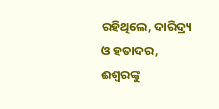ରହିଥିଲେ, ଦାରିଦ୍ର୍ୟ ଓ ହତାଦର, ଈଶ୍ୱରଙ୍କୁ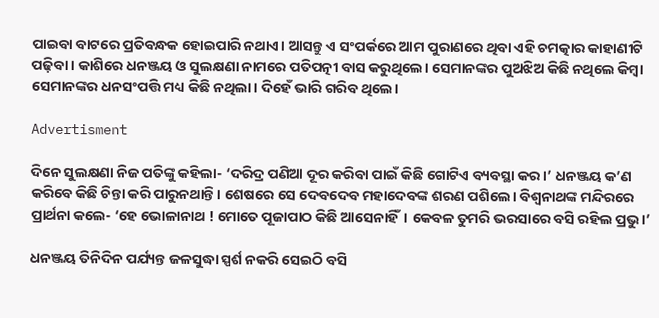ପାଇବା ବାଟରେ ପ୍ରତିବନ୍ଧକ ହୋଇପାରି ନଥାଏ। ଆସନ୍ତୁ ଏ ସଂପର୍କରେ ଆମ ପୁରାଣରେ ଥିବା ଏହି ଚମତ୍କାର କାହାଣୀଟି ପଢ଼ିବା। କାଶିରେ ଧନଞ୍ଜୟ ଓ ସୁଲକ୍ଷଣା ନାମରେ ପତିପତ୍ନୀ ବାସ କରୁଥିଲେ। ସେମାନଙ୍କର ପୁଅଝିଅ କିଛି ନଥିଲେ କିମ୍ବା ସେମାନଙ୍କର ଧନସଂପତ୍ତି ମଧ୍ୟ କିଛି ନଥିଲା। ଦିହେଁ ଭାରି ଗରିବ ଥିଲେ।

Advertisment

ଦିନେ ସୁଲକ୍ଷଣା ନିଜ ପତିଙ୍କୁ କହିଲା- ‘ଦରିଦ୍ର ପଣିଆ ଦୂର କରିବା ପାଇଁ କିଛି ଗୋଟିଏ ବ୍ୟବସ୍ଥା କର।’ ଧନଞ୍ଜୟ କ’ଣ କରିବେ କିଛି ଚିନ୍ତା କରି ପାରୁନଥାନ୍ତି। ଶେଷରେ ସେ ଦେବଦେବ ମହାଦେବଙ୍କ ଶରଣ ପଶିଲେ। ବିଶ୍ୱନାଥଙ୍କ ମନ୍ଦିରରେ ପ୍ରାର୍ଥନା କଲେ- ‘ହେ ଭୋଳାନାଥ ! ମୋତେ ପୂଜାପାଠ କିଛି ଆସେନାହିଁ। କେବଳ ତୁମରି ଭରସାରେ ବସି ରହିଲ ପ୍ରଭୁ।’

ଧନଞ୍ଜୟ ତିନିଦିନ ପର୍ଯ୍ୟନ୍ତ ଜଳସୁଦ୍ଧା ସ୍ପର୍ଶ ନକରି ସେଇଠି ବସି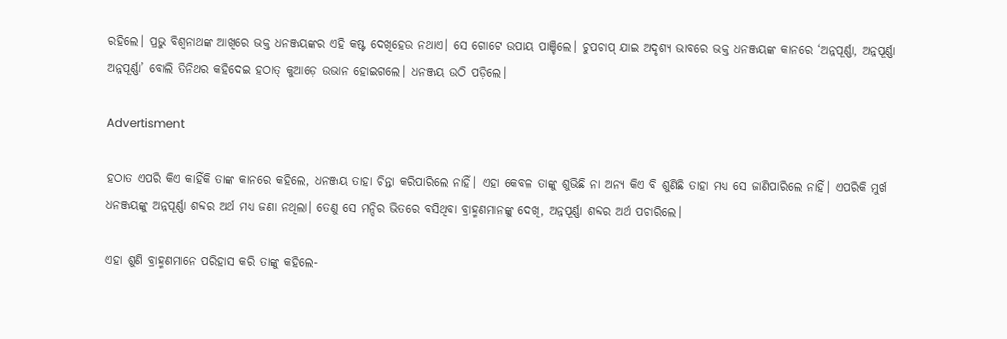ରହିଲେ। ପ୍ରଭୁ ବିଶ୍ୱନାଥଙ୍କ ଆଖିରେ ଭକ୍ତ ଧନଞ୍ଜୟଙ୍କର ଏହି କଷ୍ଟ ଦେଖିହେଉ ନଥାଏ। ସେ ଗୋଟେ ଉପାୟ ପାଞ୍ଚିଲେ। ଚୁପଚାପ୍ ଯାଇ ଅଦୃଶ୍ୟ ଭାବରେ ଭକ୍ତ ଧନଞ୍ଜୟଙ୍କ କାନରେ ‘ଅନ୍ନପୂର୍ଣ୍ଣା, ଅନ୍ନପୂର୍ଣ୍ଣା ଅନ୍ନପୂର୍ଣ୍ଣା’ ବୋଲି ତିନିଥର କହିଦେଇ ହଠାତ୍ କୁଆଡ଼େ ଉଭାନ ହୋଇଗଲେ। ଧନଞ୍ଜୟ ଉଠି ପଡ଼ିଲେ।

Advertisment

ହଠାତ ଏପରି କିଏ କାହିଁକି ତାଙ୍କ କାନରେ କହିଲେ, ଧନଞ୍ଜୟ ତାହା ଚିନ୍ତା କରିପାରିଲେ ନାହିଁ। ଏହା କେବଳ ତାଙ୍କୁ ଶୁଭିଛି ନା ଅନ୍ୟ କିଏ ବି ଶୁଣିଛି ତାହା ମଧ୍ୟ ସେ ଜାଣିପାରିଲେ ନାହିଁ। ଏପରିକି ମୁର୍ଖ ଧନଞ୍ଜୟଙ୍କୁ ଅନ୍ନପୂର୍ଣ୍ଣା ଶବ୍ଦର ଅର୍ଥ ମଧ୍ୟ ଜଣା ନଥିଲା। ତେଣୁ ସେ ମନ୍ଦିର ଭିତରେ ବସିଥିବା ବ୍ରାହ୍ମଣମାନଙ୍କୁ ଦେଖି, ଅନ୍ନପୂର୍ଣ୍ଣା ଶବ୍ଦର ଅର୍ଥ ପଚାରିଲେ।

ଏହା ଶୁଣି ବ୍ରାହ୍ମଣମାନେ ପରିହାସ କରି ତାଙ୍କୁ କହିଲେ-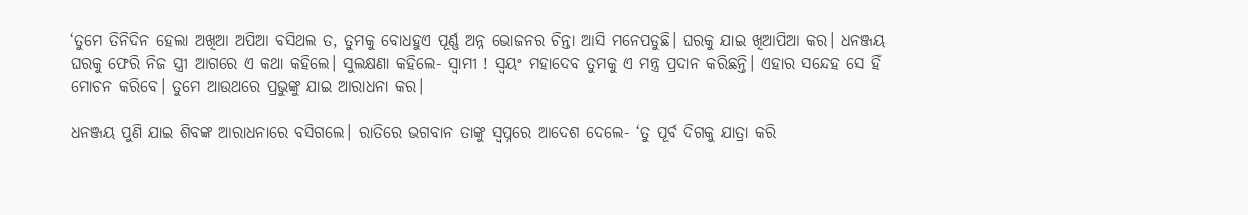‘ତୁମେ ତିନିଦିନ ହେଲା ଅଖିଆ ଅପିଆ ବସିଥଲ ତ, ତୁମକୁ ବୋଧହୁଏ ପୂର୍ଣ୍ଣ ଅନ୍ନ ଭୋଜନର ଚିନ୍ତା ଆସି ମନେପଡୁଛି। ଘରକୁ ଯାଇ ଖିଆପିଆ କର। ଧନଞ୍ଜୟ ଘରକୁ ଫେରି ନିଜ ସ୍ତ୍ରୀ ଆଗରେ ଏ କଥା କହିଲେ। ସୁଲକ୍ଷଣା କହିଲେ- ସ୍ୱାମୀ ! ସ୍ୱୟଂ ମହାଦେବ ତୁମକୁ ଏ ମନ୍ତ୍ର ପ୍ରଦାନ କରିଛନ୍ତି। ଏହାର ସନ୍ଦେହ ସେ ହିଁ ମୋଚନ କରିବେ। ତୁମେ ଆଉଥରେ ପ୍ରଭୁଙ୍କୁ ଯାଇ ଆରାଧନା କର।

ଧନଞ୍ଜୟ ପୁଣି ଯାଇ ଶିବଙ୍କ ଆରାଧନାରେ ବସିଗଲେ। ରାତିରେ ଭଗବାନ ତାଙ୍କୁ ସ୍ୱପ୍ନରେ ଆଦେଶ ଦେଲେ- ‘ତୁ ପୂର୍ବ ଦିଗକୁ ଯାତ୍ରା କରି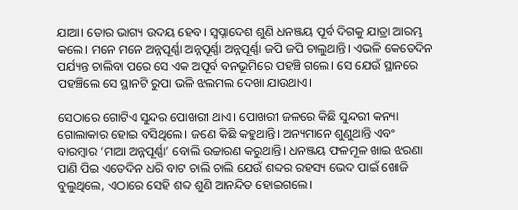ଯାଆ। ତୋର ଭାଗ୍ୟ ଉଦୟ ହେବ। ସ୍ୱପ୍ନାଦେଶ ଶୁଣି ଧନଞ୍ଜୟ ପୂର୍ବ ଦିଗକୁ ଯାତ୍ରା ଆରମ୍ଭ କଲେ। ମନେ ମନେ ଅନ୍ନପୂର୍ଣ୍ଣା ଅନ୍ନପୂର୍ଣ୍ଣା ଅନ୍ନପୂର୍ଣ୍ଣା ଜପି ଜପି ଚାଲୁଥାନ୍ତି। ଏଭଳି କେତେଦିନ ପର୍ଯ୍ୟନ୍ତ ଚାଲିବା ପରେ ସେ ଏକ ଅପୂର୍ବ ବନଭୂମିରେ ପହଞ୍ଚି ଗଲେ। ସେ ଯେଉଁ ସ୍ଥାନରେ ପହଞ୍ଚିଲେ ସେ ସ୍ଥାନଟି ରୁପା ଭଳି ଝଲମଲ ଦେଖା ଯାଉଥାଏ।

ସେଠାରେ ଗୋଟିଏ ସୁନ୍ଦର ପୋଖରୀ ଥାଏ। ପୋଖରୀ ଜଳରେ କିଛି ସୁନ୍ଦରୀ କନ୍ୟା ଗୋଲାକାର ହୋଇ ବସିଥିଲେ। ଜଣେ କିଛି କହୁଥାନ୍ତି। ଅନ୍ୟମାନେ ଶୁଣୁଥାନ୍ତି ଏବଂ ବାରମ୍ୱାର ‘ମାଆ ଅନ୍ନପୂର୍ଣ୍ଣା’ ବୋଲି ଉଚ୍ଚାରଣ କରୁଥାନ୍ତି। ଧନଞ୍ଜୟ ଫଳମୂଳ ଖାଇ ଝରଣା ପାଣି ପିଇ ଏତେଦିନ ଧରି ବାଟ ଚାଲି ଚାଲି ଯେଉଁ ଶବ୍ଦର ରହସ୍ୟ ଭେଦ ପାଇଁ ଖୋଜି ବୁଲୁଥିଲେ, ଏଠାରେ ସେହି ଶବ୍ଦ ଶୁଣି ଆନନ୍ଦିତ ହୋଇଗଲେ।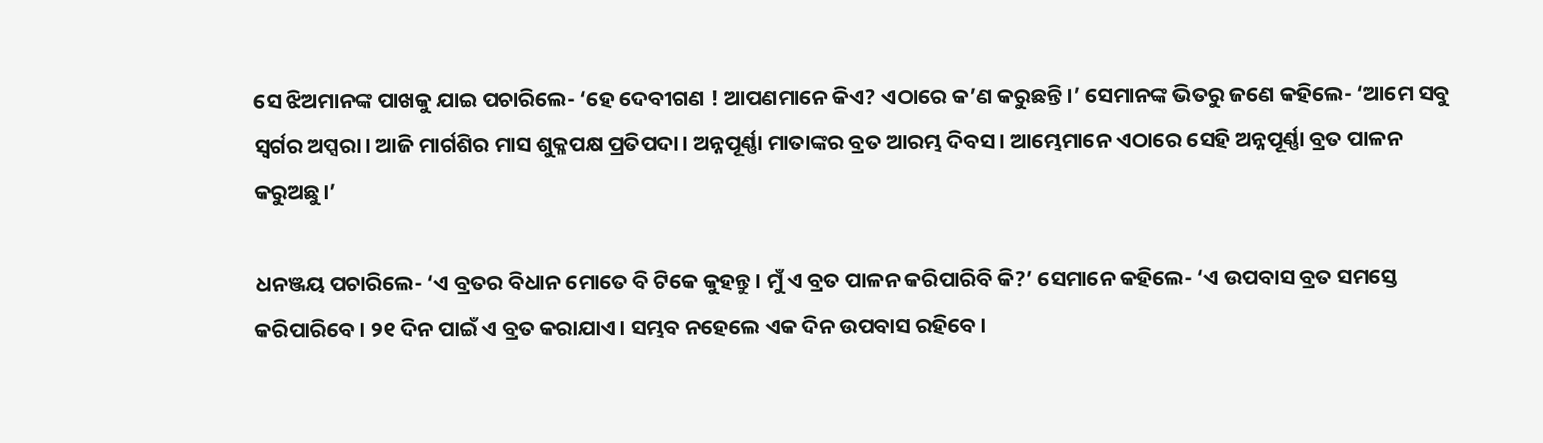ସେ ଝିଅମାନଙ୍କ ପାଖକୁ ଯାଇ ପଚାରିଲେ- ‘ହେ ଦେବୀଗଣ ! ଆପଣମାନେ କିଏ? ଏଠାରେ କ’ଣ କରୁଛନ୍ତି।’ ସେମାନଙ୍କ ଭିତରୁ ଜଣେ କହିଲେ- ‘ଆମେ ସବୁ ସ୍ୱର୍ଗର ଅପ୍ସରା। ଆଜି ମାର୍ଗଶିର ମାସ ଶୁକ୍ଳପକ୍ଷ ପ୍ରତିପଦା। ଅନ୍ନପୂର୍ଣ୍ଣା ମାତାଙ୍କର ବ୍ରତ ଆରମ୍ଭ ଦିବସ। ଆମ୍ଭେମାନେ ଏଠାରେ ସେହି ଅନ୍ନପୂର୍ଣ୍ଣା ବ୍ରତ ପାଳନ କରୁଅଛୁ।’

ଧନଞ୍ଜୟ ପଚାରିଲେ- ‘ଏ ବ୍ରତର ବିଧାନ ମୋତେ ବି ଟିକେ କୁହନ୍ତୁ। ମୁଁ ଏ ବ୍ରତ ପାଳନ କରିପାରିବି କି?’ ସେମାନେ କହିଲେ- ‘ଏ ଉପବାସ ବ୍ରତ ସମସ୍ତେ କରିପାରିବେ। ୨୧ ଦିନ ପାଇଁ ଏ ବ୍ରତ କରାଯାଏ। ସମ୍ଭବ ନହେଲେ ଏକ ଦିନ ଉପବାସ ରହିବେ।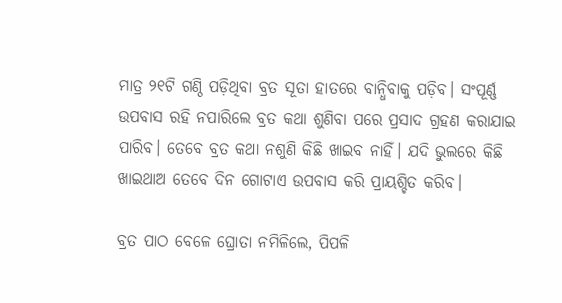ମାତ୍ର ୨୧ଟି ଗଣ୍ଠି ପଡ଼ିଥିବା ବ୍ରତ ସୂତା ହାତରେ ବାନ୍ଧିବାକୁ ପଡ଼ିବ। ସଂପୂର୍ଣ୍ଣ ଉପବାସ ରହି ନପାରିଲେ ବ୍ରତ କଥା ଶୁଣିବା ପରେ ପ୍ରସାଦ ଗ୍ରହଣ କରାଯାଇ ପାରିବ। ତେବେ ବ୍ରତ କଥା ନଶୁଣି କିଛି ଖାଇବ ନାହିଁ। ଯଦି ଭୁଲରେ କିଛି ଖାଇଥାଅ ତେବେ ଦିନ ଗୋଟାଏ ଉପବାସ କରି ପ୍ରାୟଶ୍ଚିତ କରିବ।

ବ୍ରତ ପାଠ ବେଳେ ଘ୍ରୋତା ନମିଳିଲେ, ପିପଳି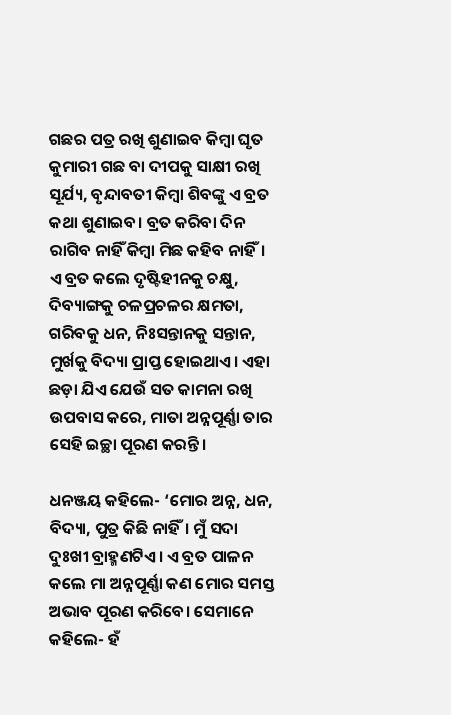ଗଛର ପତ୍ର ରଖି ଶୁଣାଇବ କିମ୍ବା ଘୃତ କୁମାରୀ ଗଛ ବା ଦୀପକୁ ସାକ୍ଷୀ ରଖି ସୂର୍ଯ୍ୟ, ବୃନ୍ଦାବତୀ କିମ୍ବା ଶିବଙ୍କୁ ଏ ବ୍ରତ କଥା ଶୁଣାଇବ। ବ୍ରତ କରିବା ଦିନ ରାଗିବ ନାହିଁ କିମ୍ବା ମିଛ କହିବ ନାହିଁ। ଏ ବ୍ରତ କଲେ ଦୃଷ୍ଟିହୀନକୁ ଚକ୍ଷୁ, ଦିବ୍ୟାଙ୍ଗକୁ ଚଳପ୍ରଚଳର କ୍ଷମତା, ଗରିବକୁ ଧନ, ନିଃସନ୍ତାନକୁ ସନ୍ତାନ, ମୁର୍ଖକୁ ବିଦ୍ୟା ପ୍ରାପ୍ତ ହୋଇଥାଏ। ଏହା ଛଡ଼ା ଯିଏ ଯେଉଁ ସତ କାମନା ରଖି ଉପବାସ କରେ, ମାତା ଅନ୍ନପୂର୍ଣ୍ଣା ତାର ସେହି ଇଚ୍ଛା ପୂରଣ କରନ୍ତି।

ଧନଞ୍ଜୟ କହିଲେ- ‘ମୋର ଅନ୍ନ, ଧନ, ବିଦ୍ୟା, ପୁତ୍ର କିଛି ନାହିଁ। ମୁଁ ସଦା ଦୁଃଖୀ ବ୍ରାହ୍ମଣଟିଏ। ଏ ବ୍ରତ ପାଳନ କଲେ ମା ଅନ୍ନପୂର୍ଣ୍ଣା କଣ ମୋର ସମସ୍ତ ଅଭାବ ପୂରଣ କରିବେ। ସେମାନେ କହିଲେ- ହଁ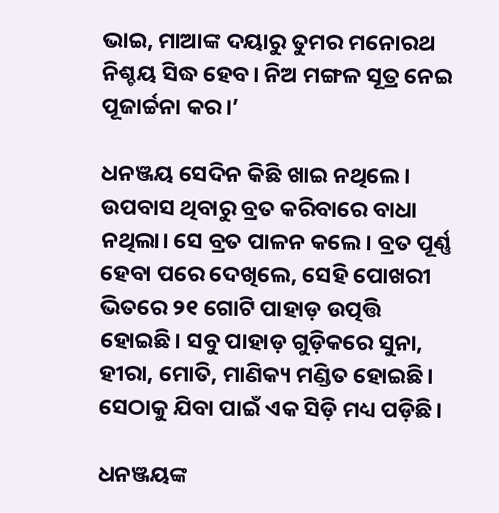ଭାଇ, ମାଆଙ୍କ ଦୟାରୁ ତୁମର ମନୋରଥ ନିଶ୍ଚୟ ସିଦ୍ଧ ହେବ। ନିଅ ମଙ୍ଗଳ ସୂତ୍ର ନେଇ ପୂଜାର୍ଚ୍ଚନା କର।’

ଧନଞ୍ଜୟ ସେଦିନ କିଛି ଖାଇ ନଥିଲେ। ଉପବାସ ଥିବାରୁ ବ୍ରତ କରିବାରେ ବାଧା ନଥିଲା। ସେ ବ୍ରତ ପାଳନ କଲେ। ବ୍ରତ ପୂର୍ଣ୍ଣ ହେବା ପରେ ଦେଖିଲେ, ସେହି ପୋଖରୀ ଭିତରେ ୨୧ ଗୋଟି ପାହାଡ଼ ଉତ୍ପତ୍ତି ହୋଇଛି। ସବୁ ପାହାଡ଼ ଗୁଡ଼ିକରେ ସୁନା, ହୀରା, ମୋତି, ମାଣିକ୍ୟ ମଣ୍ଡିତ ହୋଇଛି। ସେଠାକୁ ଯିବା ପାଇଁ ଏକ ସିଡ଼ି ମଧ୍ୟ ପଡ଼ିଛି।

ଧନଞ୍ଜୟଙ୍କ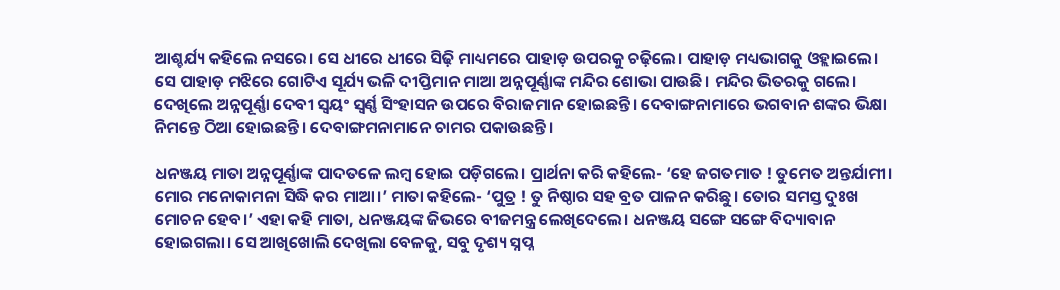ଆଶ୍ଚର୍ଯ୍ୟ କହିଲେ ନସରେ। ସେ ଧୀରେ ଧୀରେ ସିଢ଼ି ମାଧ୍ୟମରେ ପାହାଡ଼ ଉପରକୁ ଚଢ଼ିଲେ। ପାହାଡ଼ ମଧ୍ୟଭାଗକୁ ଓହ୍ଲାଇଲେ। ସେ ପାହାଡ଼ ମଝିରେ ଗୋଟିଏ ସୂର୍ଯ୍ୟ ଭଳି ଦୀପ୍ତିମାନ ମାଆ ଅନ୍ନପୂର୍ଣ୍ଣାଙ୍କ ମନ୍ଦିର ଶୋଭା ପାଉଛି। ମନ୍ଦିର ଭିତରକୁ ଗଲେ। ଦେଖିଲେ ଅନ୍ନପୂର୍ଣ୍ଣା ଦେବୀ ସ୍ୱୟଂ ସ୍ୱର୍ଣ୍ଣ ସିଂହାସନ ଉପରେ ବିରାଜମାନ ହୋଇଛନ୍ତି। ଦେବାଙ୍ଗନାମାରେ ଭଗବାନ ଶଙ୍କର ଭିକ୍ଷା ନିମନ୍ତେ ଠିଆ ହୋଇଛନ୍ତି। ଦେବାଙ୍ଗମନାମାନେ ଚାମର ପକାଉଛନ୍ତି।

ଧନଞ୍ଜୟ ମାତା ଅନ୍ନପୂର୍ଣ୍ଣାଙ୍କ ପାଦତଳେ ଲମ୍ବ ହୋଇ ପଡ଼ିଗଲେ। ପ୍ରାର୍ଥନା କରି କହିଲେ- ‘ହେ ଜଗତମାତ ! ତୁମେତ ଅନ୍ତର୍ଯାମୀ। ମୋର ମନୋକାମନା ସିଦ୍ଧି କର ମାଆ।’ ମାତା କହିଲେ- ‘ପୁତ୍ର ! ତୁ ନିଷ୍ଠାର ସହ ବ୍ରତ ପାଳନ କରିଛୁ। ତୋର ସମସ୍ତ ଦୁଃଖ ମୋଚନ ହେବ।’ ଏହା କହି ମାତା, ଧନଞ୍ଜୟଙ୍କ ଜିଭରେ ବୀଜମନ୍ତ୍ର ଲେଖିଦେଲେ। ଧନଞ୍ଜୟ ସଙ୍ଗେ ସଙ୍ଗେ ବିଦ୍ୟାବାନ ହୋଇଗଲା। ସେ ଆଖିଖୋଲି ଦେଖିଲା ବେଳକୁ, ସବୁ ଦୃଶ୍ୟ ସ୍ନପ୍ନ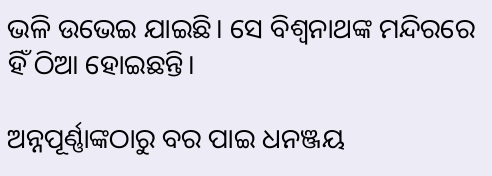ଭଳି ଉଭେଇ ଯାଇଛି। ସେ ବିଶ୍ୱନାଥଙ୍କ ମନ୍ଦିରରେ ହିଁ ଠିଆ ହୋଇଛନ୍ତି।

ଅନ୍ନପୂର୍ଣ୍ଣାଙ୍କଠାରୁ ବର ପାଇ ଧନଞ୍ଜୟ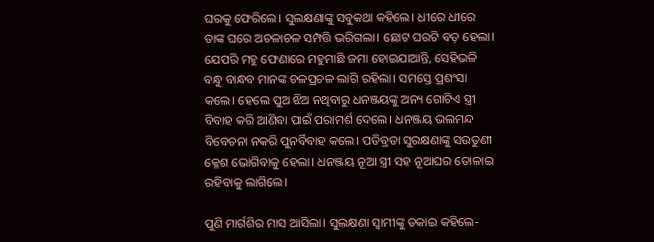ଘରକୁ ଫେରିଲେ। ସୁଲକ୍ଷଣାଙ୍କୁ ସବୁକଥା କହିଲେ। ଧୀରେ ଧୀରେ ତାଙ୍କ ଘରେ ଅଚଳାଚଳ ସମ୍ପତ୍ତି ଭରିଗଲା। ଛୋଟ ଘରଟି ବଡ଼ ହେଲା। ଯେପରି ମହୁ ଫେଣାରେ ମହୁମାଛି ଜମା ହୋଇଯାଆନ୍ତି, ସେହିଭଳି ବନ୍ଧୁ ବାନ୍ଧବ ମାନଙ୍କ ଚଳପ୍ରଚଳ ଲାଗି ରହିଲା। ସମସ୍ତେ ପ୍ରଶଂସା କଲେ। ହେଲେ ପୁଅ ଝିଅ ନଥିବାରୁ ଧନଞ୍ଜୟଙ୍କୁ ଅନ୍ୟ ଗୋଟିଏ ସ୍ତ୍ରୀ ବିବାହ କରି ଆଣିବା ପାଇଁ ପରାମର୍ଶ ଦେଲେ। ଧନଞ୍ଜୟ ଭଲମନ୍ଦ ବିବେଚନା ନକରି ପୁନର୍ବିବାହ କଲେ। ପତିବ୍ରତା ସୁରକ୍ଷଣାଙ୍କୁ ସଉତୁଣୀ କ୍ଳେଶ ଭୋଗିବାକୁ ହେଲା। ଧନଞ୍ଜୟ ନୂଆ ସ୍ତ୍ରୀ ସହ ନୂଆଘର ତୋଳାଇ ରହିବାକୁ ଲାଗିଲେ।

ପୁଣି ମାର୍ଗଶିର ମାସ ଆସିଲା। ସୁଲକ୍ଷଣା ସ୍ୱାମୀଙ୍କୁ ଡକାଇ କହିଲେ-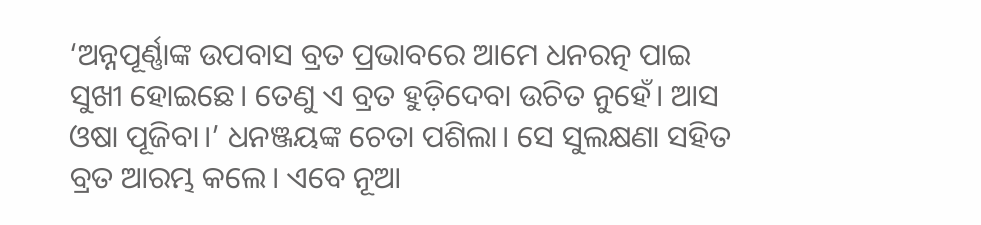‘ଅନ୍ନପୂର୍ଣ୍ଣାଙ୍କ ଉପବାସ ବ୍ରତ ପ୍ରଭାବରେ ଆମେ ଧନରତ୍ନ ପାଇ ସୁଖୀ ହୋଇଛେ। ତେଣୁ ଏ ବ୍ରତ ହୁଡ଼ିଦେବା ଉଚିତ ନୁହେଁ। ଆସ ଓଷା ପୂଜିବା।’ ଧନଞ୍ଜୟଙ୍କ ଚେତା ପଶିଲା। ସେ ସୁଲକ୍ଷଣା ସହିତ ବ୍ରତ ଆରମ୍ଭ କଲେ। ଏବେ ନୂଆ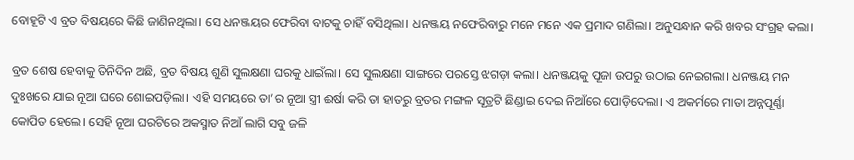ବୋହୂଟି ଏ ବ୍ରତ ବିଷୟରେ କିଛି ଜାଣିନଥିଲା। ସେ ଧନଞ୍ଜୟର ଫେରିବା ବାଟକୁ ଚାହିଁ ବସିଥିଲା। ଧନଞ୍ଜୟ ନଫେରିବାରୁ ମନେ ମନେ ଏକ ପ୍ରମାଦ ଗଣିଲା। ଅନୁସନ୍ଧାନ କରି ଖବର ସଂଗ୍ରହ କଲା।

ବ୍ରତ ଶେଷ ହେବାକୁ ତିନିଦିନ ଅଛି, ବ୍ରତ ବିଷୟ ଶୁଣି ସୁଲକ୍ଷଣା ଘରକୁ ଧାଇଁଲା। ସେ ସୁଲକ୍ଷଣା ସାଙ୍ଗରେ ପରସ୍ତେ ଝଗଡ଼ା କଲା। ଧନଞ୍ଜୟକୁ ପୂଜା ଉପରୁ ଉଠାଇ ନେଇଗଲା। ଧନଞ୍ଜୟ ମନ ଦୁଃଖରେ ଯାଇ ନୂଆ ଘରେ ଶୋଇପଡ଼ିଲା। ଏହି ସମୟରେ ତା’ର ନୂଆ ସ୍ତ୍ରୀ ଈର୍ଷା କରି ତା ହାତରୁ ବ୍ରତର ମଙ୍ଗଳ ସୂତ୍ରଟି ଛିଣ୍ଡାଇ ଦେଇ ନିଆଁରେ ପୋଡ଼ିଦେଲା। ଏ ଅକର୍ମରେ ମାତା ଅନ୍ନପୂର୍ଣ୍ଣା କୋପିତ ହେଲେ। ସେହି ନୂଆ ଘରଟିରେ ଅକସ୍ମାତ ନିଆଁ ଲାଗି ସବୁ ଜଳି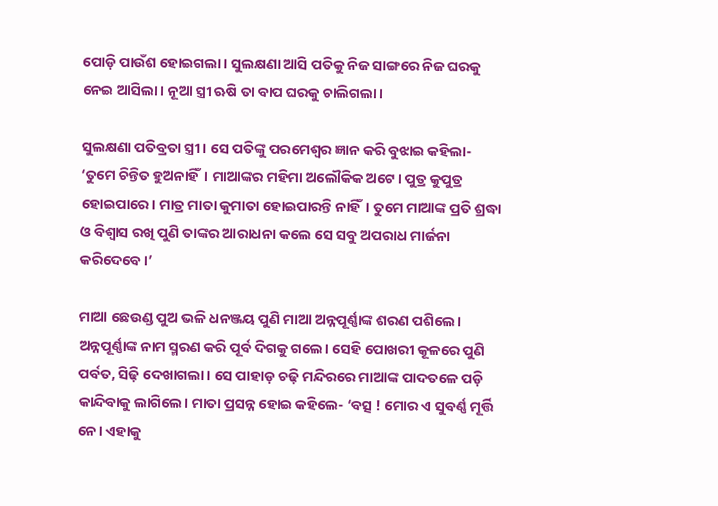ପୋଡ଼ି ପାଉଁଶ ହୋଇଗଲା। ସୁଲକ୍ଷଣା ଆସି ପତିକୁ ନିଜ ସାଙ୍ଗରେ ନିଜ ଘରକୁ ନେଇ ଆସିଲା। ନୂଆ ସ୍ତ୍ରୀ ଋଷି ତା ବାପ ଘରକୁ ଚାଲିଗଲା।

ସୁଲକ୍ଷଣା ପତିବ୍ରତା ସ୍ତ୍ରୀ। ସେ ପତିଙ୍କୁ ପରମେଶ୍ୱର ଜ୍ଞାନ କରି ବୁଝାଇ କହିଲା- ‘ତୁମେ ଚିନ୍ତିତ ହୁଅନାହିଁ। ମାଆଙ୍କର ମହିମା ଅଲୌକିକ ଅଟେ। ପୁତ୍ର କୁପୁତ୍ର ହୋଇପାରେ। ମାତ୍ର ମାତା କୁମାତା ହୋଇପାରନ୍ତି ନାହିଁ। ତୁମେ ମାଆଙ୍କ ପ୍ରତି ଶ୍ରଦ୍ଧା ଓ ବିଶ୍ୱାସ ରଖି ପୁଣି ତାଙ୍କର ଆରାଧନା କଲେ ସେ ସବୁ ଅପରାଧ ମାର୍ଜନା କରିଦେବେ।’

ମାଆ ଛେଉଣ୍ଡ ପୁଅ ଭଳି ଧନଞ୍ଜୟ ପୁଣି ମାଆ ଅନ୍ନପୂର୍ଣ୍ଣାଙ୍କ ଶରଣ ପଶିଲେ। ଅନ୍ନପୂର୍ଣ୍ଣାଙ୍କ ନାମ ସ୍ମରଣ କରି ପୂର୍ବ ଦିଗକୁ ଗଲେ। ସେହି ପୋଖରୀ କୂଳରେ ପୁଣି ପର୍ବତ, ସିଢ଼ି ଦେଖାଗଲା। ସେ ପାହାଡ଼ ଚଢ଼ି ମନ୍ଦିରରେ ମାଆଙ୍କ ପାଦତଳେ ପଡ଼ି କାନ୍ଦିବାକୁ ଲାଗିଲେ। ମାତା ପ୍ରସନ୍ନ ହୋଇ କହିଲେ- ‘ବତ୍ସ ! ମୋର ଏ ସୁବର୍ଣ୍ଣ ମୂର୍ତ୍ତି ନେ। ଏହାକୁ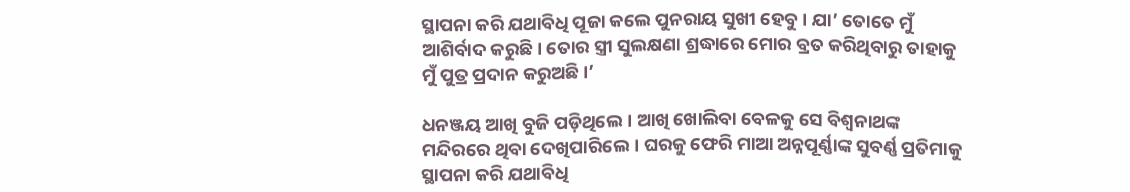ସ୍ଥାପନା କରି ଯଥାବିଧି ପୂଜା କଲେ ପୁନରାୟ ସୁଖୀ ହେବୁ। ଯା’ ତୋତେ ମୁଁ ଆଶିର୍ବାଦ କରୁଛି। ତୋର ସ୍ତ୍ରୀ ସୁଲକ୍ଷଣା ଶ୍ରଦ୍ଧାରେ ମୋର ବ୍ରତ କରିଥିବାରୁ ତାହାକୁ ମୁଁ ପୁତ୍ର ପ୍ରଦାନ କରୁଅଛି।’

ଧନଞ୍ଜୟ ଆଖି ବୁଜି ପଡ଼ିଥିଲେ। ଆଖି ଖୋଲିବା ବେଳକୁ ସେ ବିଶ୍ୱନାଥଙ୍କ ମନ୍ଦିରରେ ଥିବା ଦେଖିପାରିଲେ। ଘରକୁ ଫେରି ମାଆ ଅନ୍ନପୂର୍ଣ୍ଣାଙ୍କ ସୁବର୍ଣ୍ଣ ପ୍ରତିମାକୁ ସ୍ଥାପନା କରି ଯଥାବିଧି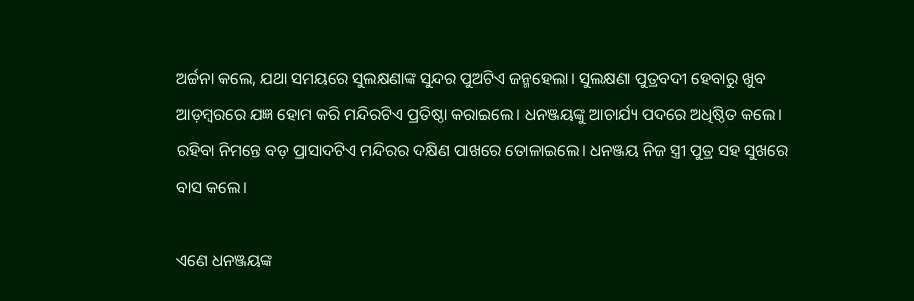ଅର୍ଚ୍ଚନା କଲେ, ଯଥା ସମୟରେ ସୁଲକ୍ଷଣାଙ୍କ ସୁନ୍ଦର ପୁଅଟିଏ ଜନ୍ମହେଲା। ସୁଲକ୍ଷଣା ପୁତ୍ରବଦୀ ହେବାରୁ ଖୁବ ଆଡ଼ମ୍ବରରେ ଯଜ୍ଞ ହୋମ କରି ମନ୍ଦିରଟିଏ ପ୍ରତିଷ୍ଠା କରାଇଲେ। ଧନଞ୍ଜୟଙ୍କୁ ଆଚାର୍ଯ୍ୟ ପଦରେ ଅଧିଷ୍ଠିତ କଲେ। ରହିବା ନିମନ୍ତେ ବଡ଼ ପ୍ରାସାଦଟିଏ ମନ୍ଦିରର ଦକ୍ଷିଣ ପାଖରେ ତୋଳାଇଲେ। ଧନଞ୍ଜୟ ନିଜ ସ୍ତ୍ରୀ ପୁତ୍ର ସହ ସୁଖରେ ବାସ କଲେ।

ଏଣେ ଧନଞ୍ଜୟଙ୍କ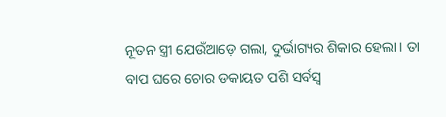ନୂତନ ସ୍ତ୍ରୀ ଯେଉଁଆଡ଼େ ଗଲା, ଦୁର୍ଭାଗ୍ୟର ଶିକାର ହେଲା। ତା ବାପ ଘରେ ଚୋର ଡକାୟତ ପଶି ସର୍ବସ୍ୱ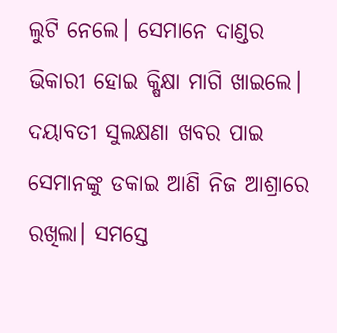ଲୁଟି ନେଲେ। ସେମାନେ ଦାଣ୍ଡର ଭିକାରୀ ହୋଇ କ୍ଷିକ୍ଷା ମାଗି ଖାଇଲେ। ଦୟାବତୀ ସୁଲକ୍ଷଣା ଖବର ପାଇ ସେମାନଙ୍କୁ ଡକାଇ ଆଣି ନିଜ ଆଶ୍ରାରେ ରଖିଲା। ସମସ୍ତେ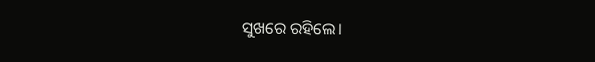ସୁଖରେ ରହିଲେ।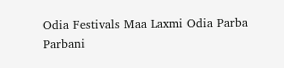Odia Festivals Maa Laxmi Odia Parba Parbani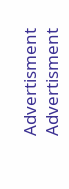Advertisment
Advertisment